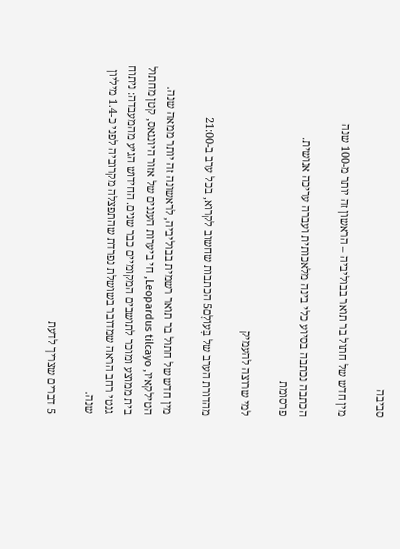סביבה

מין חדש של חתול בר תואר בבוליביה – הראשון זה יותר מ-100 שנה

הכתבה נכתבה בסיוע כלי בינה מלאכותית ועברה עריכה אנושית.
פרסומת

למי שרוצה להעמיק

מהדורת הערב של בָּעוֹלָם5 הכתבות שחשוב לקרוא, בכל ערב ב-21:00

מין חדש של חתול בר תואר רשמית בבוליביה, לראשונה זה יותר ממאה שנה. הטילקאיו, Leopardus tilcayo, חי ביערות העננים של אזור היונגאס, קטן מחתול בית ממוצע ומוכר לתושבים המקומיים כבר שנים. החידוש הגיע מהמעבדה: ניתוח גנטי רחב הראה שמדובר בשושלת נפרדת שהתפצלה מקרוביה לפני כ-1.4 מיליון שנה.

5 דברים שצריך לדעת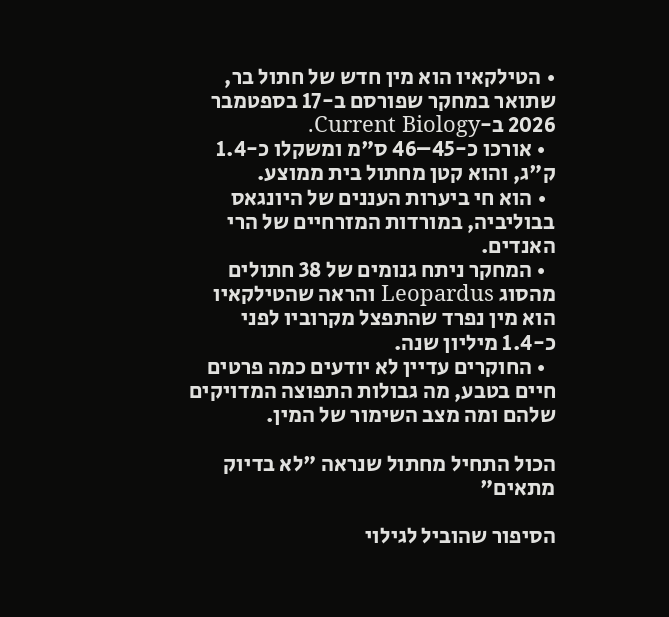• הטילקאיו הוא מין חדש של חתול בר, שתואר במחקר שפורסם ב-17 בספטמבר 2026 ב-Current Biology.
  • אורכו כ-45–46 ס"מ ומשקלו כ-1.4 ק"ג, והוא קטן מחתול בית ממוצע.
  • הוא חי ביערות העננים של היונגאס בבוליביה, במורדות המזרחיים של הרי האנדים.
  • המחקר ניתח גנומים של 38 חתולים מהסוג Leopardus והראה שהטילקאיו הוא מין נפרד שהתפצל מקרוביו לפני כ-1.4 מיליון שנה.
  • החוקרים עדיין לא יודעים כמה פרטים חיים בטבע, מה גבולות התפוצה המדויקים שלהם ומה מצב השימור של המין.

הכול התחיל מחתול שנראה "לא בדיוק מתאים"

הסיפור שהוביל לגילוי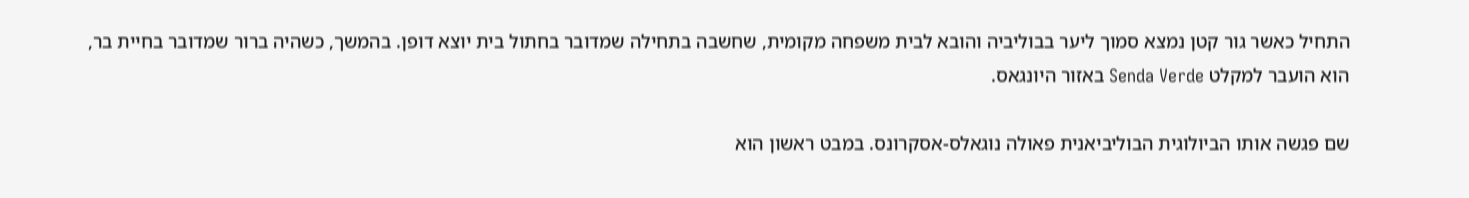התחיל כאשר גור קטן נמצא סמוך ליער בבוליביה והובא לבית משפחה מקומית, שחשבה בתחילה שמדובר בחתול בית יוצא דופן. בהמשך, כשהיה ברור שמדובר בחיית בר, הוא הועבר למקלט Senda Verde באזור היונגאס.

שם פגשה אותו הביולוגית הבוליביאנית פאולה נוגאלס-אסקרונס. במבט ראשון הוא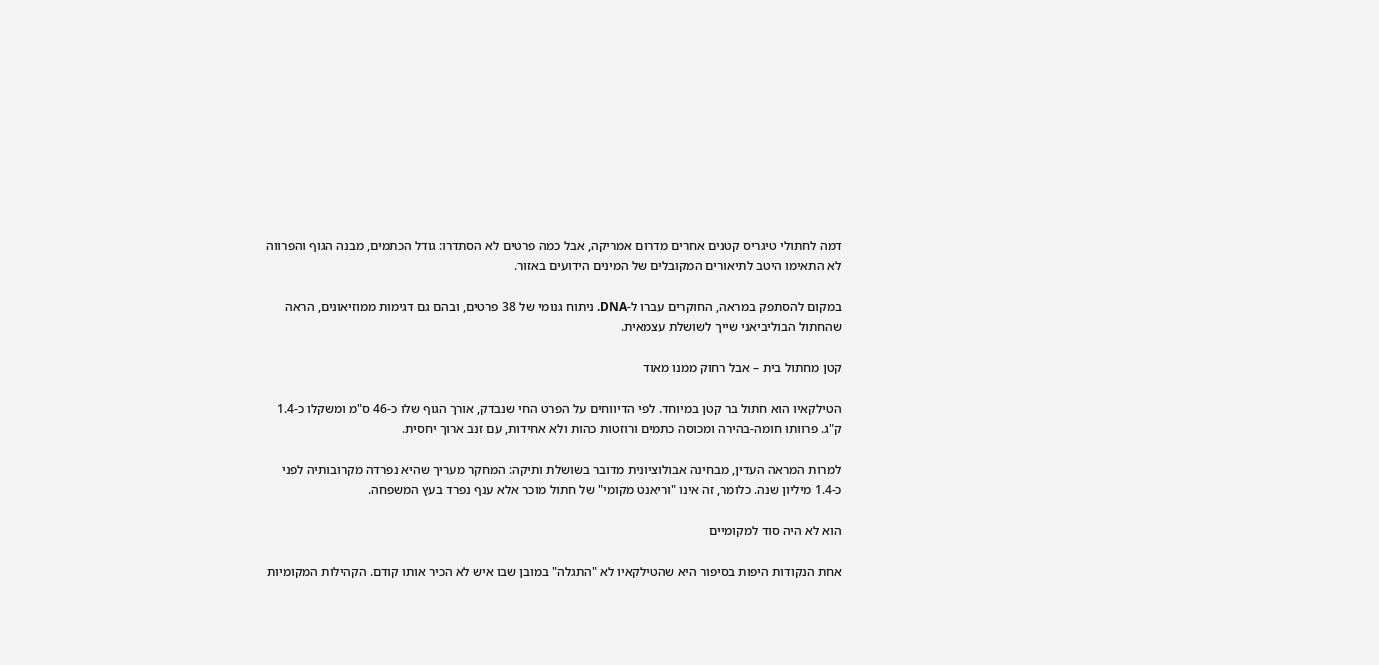דמה לחתולי טיגריס קטנים אחרים מדרום אמריקה, אבל כמה פרטים לא הסתדרו: גודל הכתמים, מבנה הגוף והפרווה לא התאימו היטב לתיאורים המקובלים של המינים הידועים באזור.

במקום להסתפק במראה, החוקרים עברו ל-DNA. ניתוח גנומי של 38 פרטים, ובהם גם דגימות ממוזיאונים, הראה שהחתול הבוליביאני שייך לשושלת עצמאית.

קטן מחתול בית – אבל רחוק ממנו מאוד

הטילקאיו הוא חתול בר קטן במיוחד. לפי הדיווחים על הפרט החי שנבדק, אורך הגוף שלו כ-46 ס"מ ומשקלו כ-1.4 ק"ג. פרוותו חומה-בהירה ומכוסה כתמים ורוזטות כהות ולא אחידות, עם זנב ארוך יחסית.

למרות המראה העדין, מבחינה אבולוציונית מדובר בשושלת ותיקה: המחקר מעריך שהיא נפרדה מקרובותיה לפני כ-1.4 מיליון שנה. כלומר, זה אינו "וריאנט מקומי" של חתול מוכר אלא ענף נפרד בעץ המשפחה.

הוא לא היה סוד למקומיים

אחת הנקודות היפות בסיפור היא שהטילקאיו לא "התגלה" במובן שבו איש לא הכיר אותו קודם. הקהילות המקומיות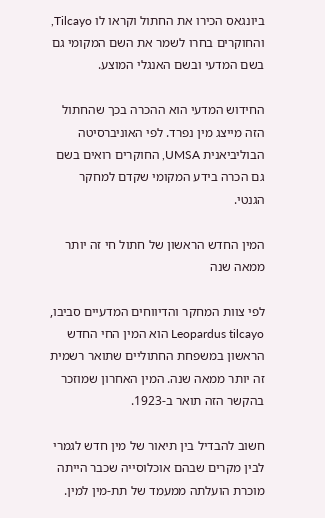ביונגאס הכירו את החתול וקראו לו Tilcayo, והחוקרים בחרו לשמר את השם המקומי גם בשם המדעי ובשם האנגלי המוצע.

החידוש המדעי הוא ההכרה בכך שהחתול הזה מייצג מין נפרד. לפי האוניברסיטה הבוליביאנית UMSA, החוקרים רואים בשם גם הכרה בידע המקומי שקדם למחקר הגנטי.

המין החדש הראשון של חתול חי זה יותר ממאה שנה

לפי צוות המחקר והדיווחים המדעיים סביבו, Leopardus tilcayo הוא המין החי החדש הראשון במשפחת החתוליים שתואר רשמית זה יותר ממאה שנה. המין האחרון שמוזכר בהקשר הזה תואר ב-1923.

חשוב להבדיל בין תיאור של מין חדש לגמרי לבין מקרים שבהם אוכלוסייה שכבר הייתה מוכרת הועלתה ממעמד של תת-מין למין.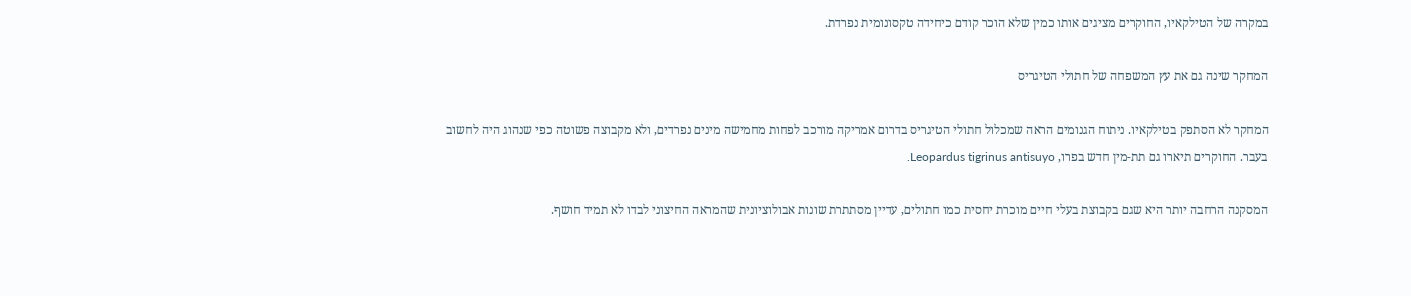במקרה של הטילקאיו, החוקרים מציגים אותו כמין שלא הוכר קודם כיחידה טקסונומית נפרדת.

המחקר שינה גם את עץ המשפחה של חתולי הטיגריס

המחקר לא הסתפק בטילקאיו. ניתוח הגנומים הראה שמכלול חתולי הטיגריס בדרום אמריקה מורכב לפחות מחמישה מינים נפרדים, ולא מקבוצה פשוטה כפי שנהוג היה לחשוב בעבר. החוקרים תיארו גם תת-מין חדש בפרו, Leopardus tigrinus antisuyo.

המסקנה הרחבה יותר היא שגם בקבוצת בעלי חיים מוכרת יחסית כמו חתולים, עדיין מסתתרת שונות אבולוציונית שהמראה החיצוני לבדו לא תמיד חושף.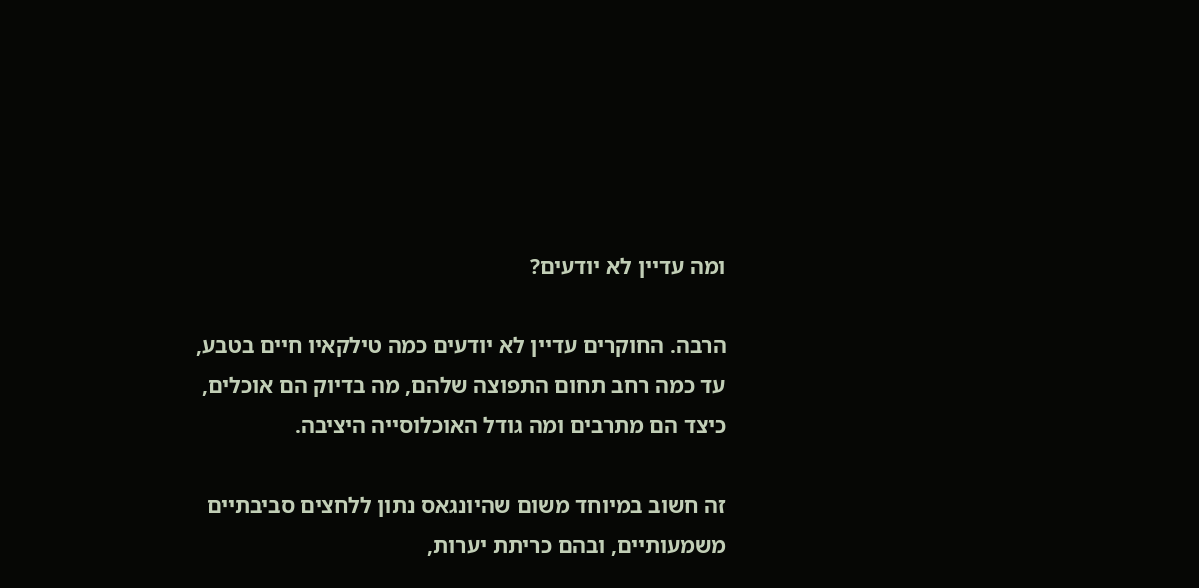ומה עדיין לא יודעים?

הרבה. החוקרים עדיין לא יודעים כמה טילקאיו חיים בטבע, עד כמה רחב תחום התפוצה שלהם, מה בדיוק הם אוכלים, כיצד הם מתרבים ומה גודל האוכלוסייה היציבה.

זה חשוב במיוחד משום שהיונגאס נתון ללחצים סביבתיים משמעותיים, ובהם כריתת יערות,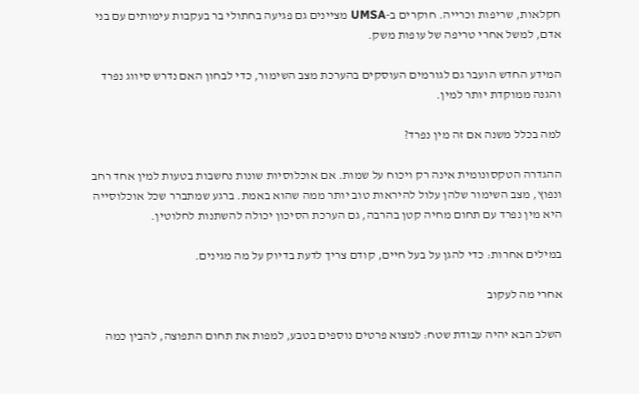חקלאות, שריפות וכרייה. חוקרים ב-UMSA מציינים גם פגיעה בחתולי בר בעקבות עימותים עם בני אדם, למשל אחרי טריפה של עופות משק.

המידע החדש הועבר גם לגורמים העוסקים בהערכת מצב השימור, כדי לבחון האם נדרש סיווג נפרד והגנה ממוקדת יותר למין.

למה בכלל משנה אם זה מין נפרד?

ההגדרה הטקסונומית אינה רק ויכוח על שמות. אם אוכלוסיות שונות נחשבות בטעות למין אחד רחב ונפוץ, מצב השימור שלהן עלול להיראות טוב יותר ממה שהוא באמת. ברגע שמתברר שכל אוכלוסייה היא מין נפרד עם תחום מחיה קטן בהרבה, גם הערכת הסיכון יכולה להשתנות לחלוטין.

במילים אחרות: כדי להגן על בעל חיים, קודם צריך לדעת בדיוק על מה מגינים.

אחרי מה לעקוב

השלב הבא יהיה עבודת שטח: למצוא פרטים נוספים בטבע, למפות את תחום התפוצה, להבין כמה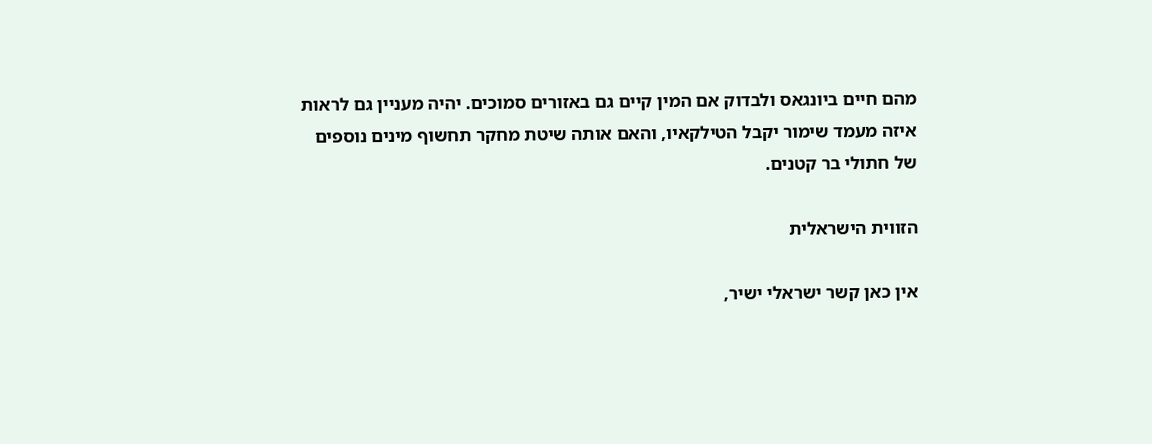מהם חיים ביונגאס ולבדוק אם המין קיים גם באזורים סמוכים. יהיה מעניין גם לראות איזה מעמד שימור יקבל הטילקאיו, והאם אותה שיטת מחקר תחשוף מינים נוספים של חתולי בר קטנים.

הזווית הישראלית

אין כאן קשר ישראלי ישיר,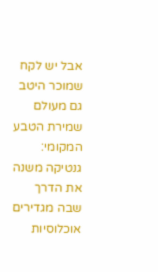אבל יש לקח שמוכר היטב גם מעולם שמירת הטבע המקומי: גנטיקה משנה את הדרך שבה מגדירים אוכלוסיות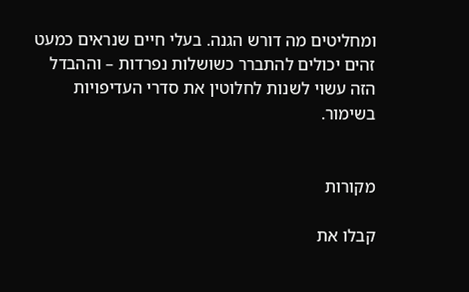ומחליטים מה דורש הגנה. בעלי חיים שנראים כמעט זהים יכולים להתברר כשושלות נפרדות – וההבדל הזה עשוי לשנות לחלוטין את סדרי העדיפויות בשימור.


מקורות

קבלו את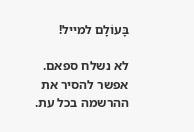בָּעוֹלָם למייל!

לא נשלח ספאם. אפשר להסיר את ההרשמה בכל עת.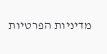מדיניות הפרטיות